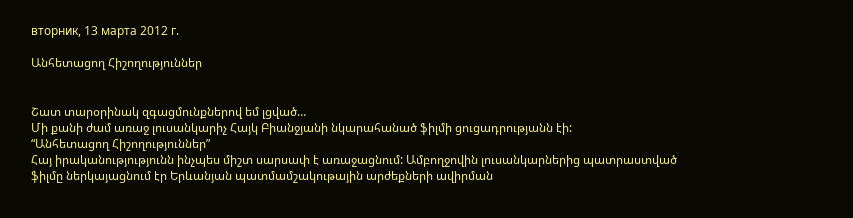вторник, 13 марта 2012 г.

Անհետացող Հիշողություններ


Շատ տարօրինակ զգացմունքներով եմ լցված…
Մի քանի ժամ առաջ լուսանկարիչ Հայկ Բիանջյանի նկարահանած ֆիլմի ցուցադրությանն էի:
“Անհետացող Հիշողություններ”
Հայ իրականությությունն ինչպես միշտ սարսափ է առաջացնում: Ամբողջովին լուսանկարներից պատրաստված  ֆիլմը ներկայացնում էր Երևանյան պատմամշակութային արժեքների ավիրման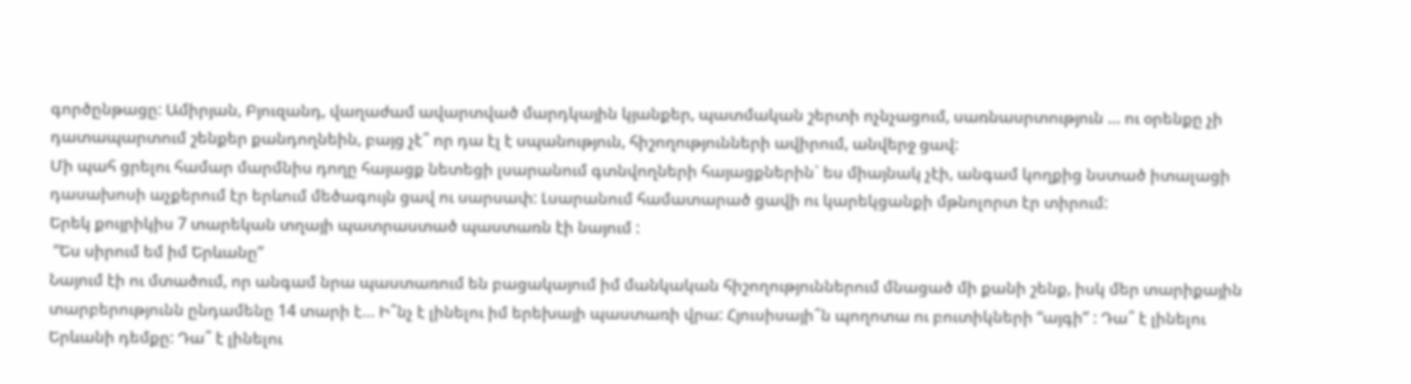գործընթացը: Ամիրյան, Բյուզանդ, վաղաժամ ավարտված մարդկային կյանքեր, պատմական շերտի ոչնչացում, սառնասրտություն … ու օրենքը չի դատապարտում շենքեր քանդողնեին, բայց չէ՞ որ դա էլ է սպանություն, հիշողությունների ավիրում, անվերջ ցավ:
Մի պահ ցրելու համար մարմնիս դողը հայացք նետեցի լսարանում գտնվողների հայացքներին` ես միայնակ չէի, անգամ կողքից նստած իտալացի դասախոսի աչքերում էր երևում մեծագույն ցավ ու սարսափ: Լսարանում համատարած ցավի ու կարեկցանքի մթնոլորտ էր տիրում:
Երեկ քույրիկիս 7 տարեկան տղայի պատրաստած պաստառն էի նայում :
 “Ես սիրում եմ իմ Երևանը”
Նայում էի ու մտածում, որ անգամ նրա պաստառում են բացակայում իմ մանկական հիշողություններում մնացած մի քանի շենք, իսկ մեր տարիքային տարբերությունն ընդամենը 14 տարի է… Ի՞նչ է լինելու իմ երեխայի պաստառի վրա: Հյուսիսայի՞ն պողոտա ու բուտիկների “այգի” : Դա՞ է լինելու Երևանի դեմքը: Դա՞ է լինելու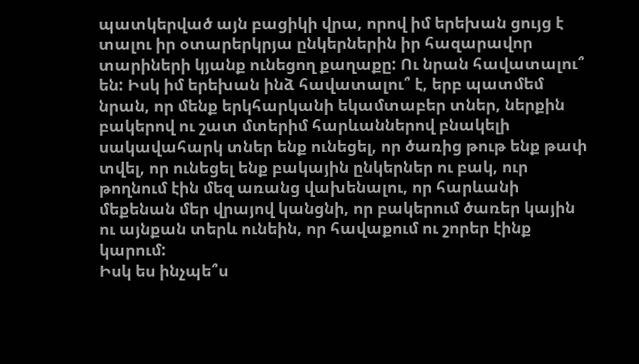պատկերված այն բացիկի վրա, որով իմ երեխան ցույց է տալու իր օտարերկրյա ընկերներին իր հազարավոր տարիների կյանք ունեցող քաղաքը: Ու նրան հավատալու՞ են: Իսկ իմ երեխան ինձ հավատալու՞ է, երբ պատմեմ նրան, որ մենք երկհարկանի եկամտաբեր տներ, ներքին բակերով ու շատ մտերիմ հարևաններով բնակելի սակավահարկ տներ ենք ունեցել, որ ծառից թութ ենք թափ տվել, որ ունեցել ենք բակային ընկերներ ու բակ, ուր թողնում էին մեզ առանց վախենալու, որ հարևանի մեքենան մեր վրայով կանցնի, որ բակերում ծառեր կային ու այնքան տերև ունեին, որ հավաքում ու շորեր էինք կարում:
Իսկ ես ինչպե՞ս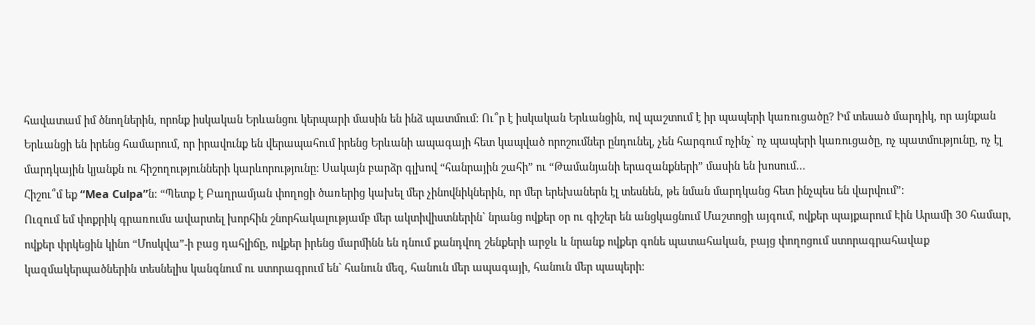հավատամ իմ ծնողներին, որոնք իսկական Երևանցու կերպարի մասին են ինձ պատմում: Ու՞ր է իսկական Երևանցին, ով պաշտում է իր պապերի կառուցածը? Իմ տեսած մարդիկ, որ այնքան Երևանցի են իրենց համարում, որ իրավունք են վերապահում իրենց Երևանի ապագայի հետ կապված որոշումներ ընդունել, չեն հարգում ոչինչ` ոչ պապերի կառուցածը, ոչ պատմությունը, ոչ էլ մարդկային կյանքն ու հիշողությունների կարևորությունը: Սակայն բարձր գլխով “հանրային շահի” ու “Թամանյանի երազանքների” մասին են խոսում…
Հիշու՞մ եք “Mea Culpa”ն: “Պետք է Բաղրամյան փողոցի ծառերից կախել մեր չինովնիկներին, որ մեր երեխաներն էլ տեսնեն, թե նման մարդկանց հետ ինչպես են վարվում”:
Ուզում եմ փոքրիկ գրառումս ավարտել խորհին շնորհակալությամբ մեր ակտիվիստներին` նրանց ովքեր օր ու գիշեր են անցկացնում Մաշտոցի այգում, ովքեր պայքարում Էին Արամի 30 համար, ովքեր փրկեցին կինո “Մոսկվա”-ի բաց դահլիճը, ովքեր իրենց մարմինն են դնում քանդվող շենքերի արջև և նրանք ովքեր գոնե պատահական, բայց փողոցում ստորագրահավաք կազմակերպածներին տեսնելիս կանգնում ու ստորագրում են` հանուն մեզ, հանուն մեր ապագայի, հանուն մեր պապերի: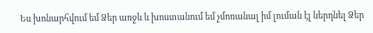Ես խոնարհվում եմ Ձեր առջև և խոստանում եմ չմոռանալ իմ լուման էլ ներդնել Ձեր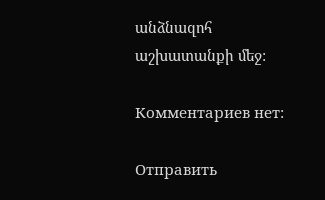անձնազոհ աշխատանքի մեջ:

Комментариев нет:

Отправить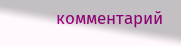комментарий